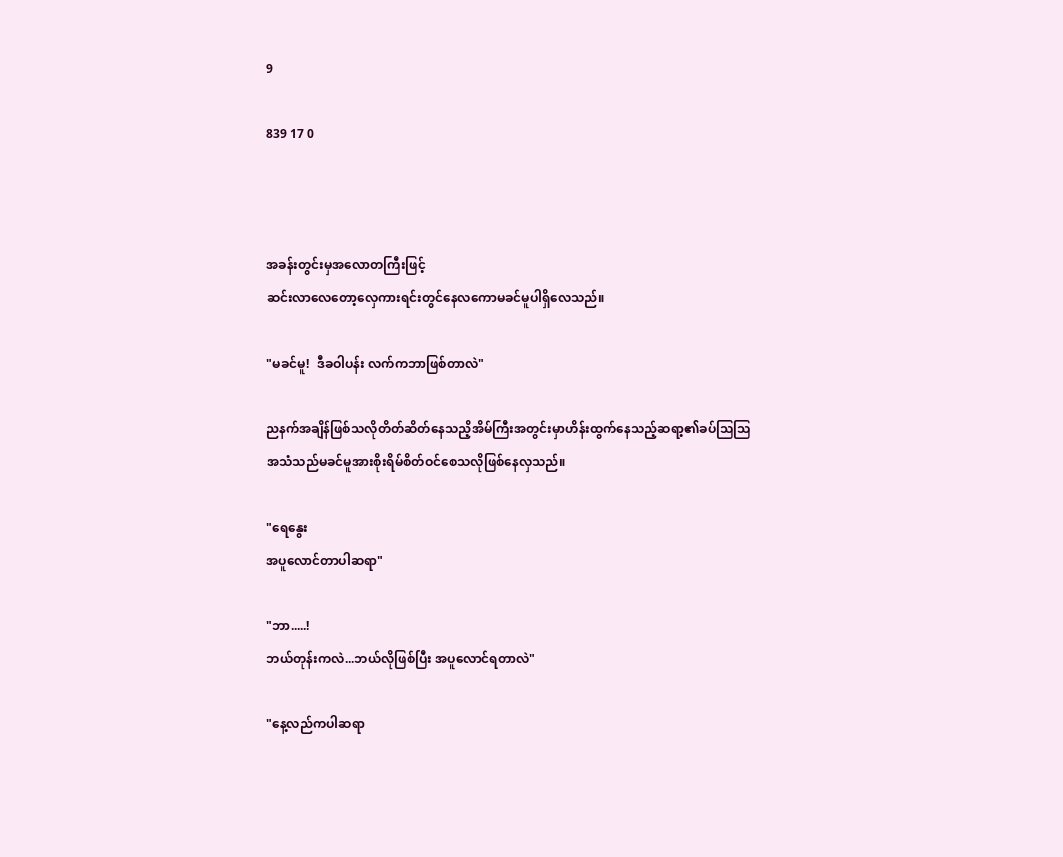9

839 17 0



အခန်းတွင်းမှအလောတကြီးဖြင့်
ဆင်းလာလေတော့လှေကားရင်းတွင်နေလကောမခင်မူပါရှိလေသည်။

"မခင်မူ!  ဒီခဝါပန်း လက်ကဘာဖြစ်တာလဲ"

ညနက်အချိန်ဖြစ်သလိုတိတ်ဆိတ်နေသညိ့အိမ်ကြီးအတွင်းမှာဟိန်းထွက်နေသည့်ဆရာ့၏ခပ်သြသြ
အသံသည်မခင်မူအားစိုးရိမ်စိတ်ဝင်စေသလိုဖြစ်နေလှသည်။

"ရေနွေး
အပူလောင်တာပါဆရာ"

"ဘာ.....!
ဘယ်တုန်းကလဲ...ဘယ်လိုဖြစ်ပြီး အပူလောင်ရတာလဲ"

"နေ့လည်ကပါဆရာ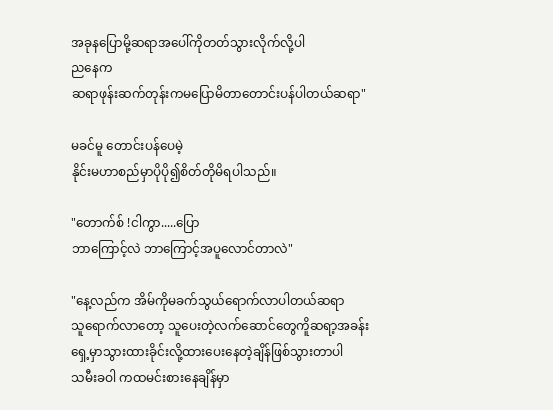အခုနပြောမို့ဆရာအပေါ်ကိုတတ်သွားလိုက်လို့ပါ
ညနေက
ဆရာဖုန်းဆက်တုန်းကမပြောမိတာတောင်းပန်ပါတယ်ဆရာ"

မခင်မူ တောင်းပန်ပေမဲ့
နိုင်းမဟာစည်မှာပိုပို၍စိတ်တိုမိရပါသည်။

"တောက်စ် !ငါကွာ.....ပြော
ဘာကြောင့်လဲ ဘာကြောင့်အပူလောင်တာလဲ"

"နေ့လည်က အိမ်ကိုမခက်သွယ်ရောက်လာပါတယ်ဆရာ
သူရောက်လာတော့ သူပေးတဲ့လက်ဆောင်တွေကိူဆရာ့အခန်းရှေ့မှာသွားထားခိုင်းလို့ထားပေးနေတဲ့ချိန်ဖြစ်သွားတာပါ
သမီးခဝါ ကထမင်းစားနေချိန်မှာ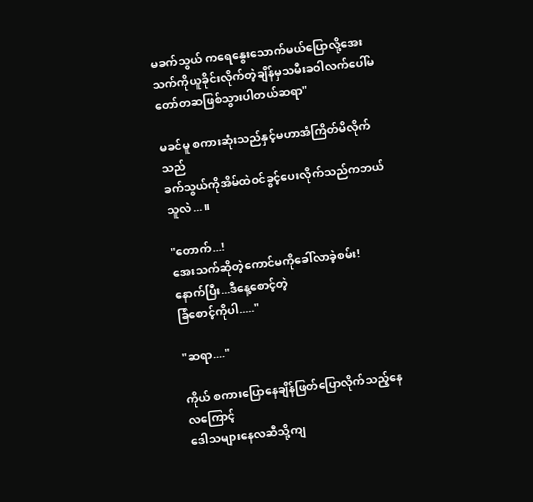မခက်သွယ် ကရေနွေးသောက်မယ်ပြောလို့အေးသက်ကိုယူခိုင်းလိုက်တဲ့ချိန်မှသမီးခဝါလက်ပေါ်မတော်တဆဖြစ်သွားပါတယ်ဆရာ"

မခင်မူ စကားဆုံးသည်နှင့်မဟာအံကြိတ်မိလိုက်သည်
ခက်သွယ်ကိုအိမ်ထဲဝင်ခွင့်ပေးလိုက်သည်ကဘယ်သူလဲ...။

"တောက်...!
အေးသက်ဆိုတဲ့ကောင်မကိုခေါ်လာခဲ့စမ်း!
နောက်ပြီး...ဒီနေ့စောင့်တဲ့
ခြံစောင့်ကိုပါ....."

"ဆရာ...."

ကိုယ် စကားပြောနေချိန်ဖြတ်ပြောလိုက်သည့်နေလကြောင့်
ဒေါသများနေလဆီသို့ကျ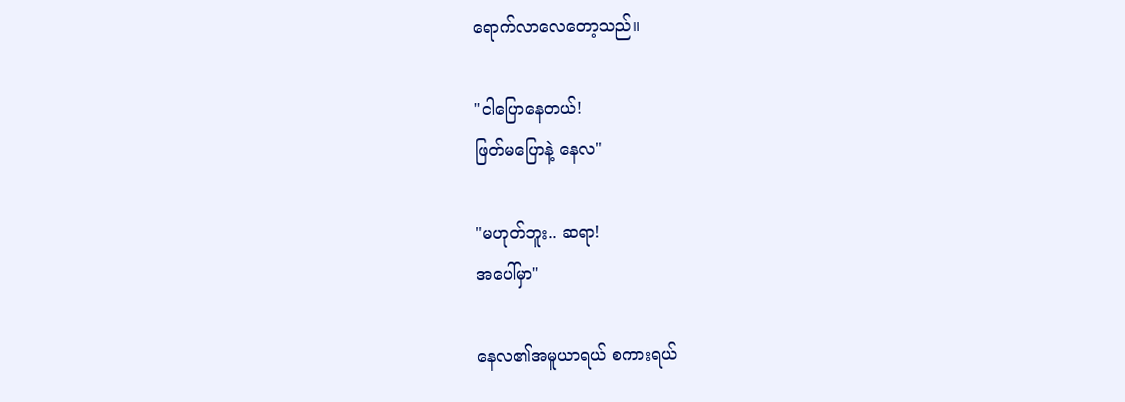ရောက်လာလေတော့သည်။

"ငါပြောနေတယ်!
ဖြတ်မပြောနဲ့ နေလ"

"မဟုတ်ဘူး.. ဆရာ!
အပေါ်မှာ"

နေလ၏အမူယာရယ် စကားရယ်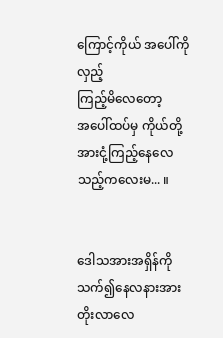ကြောင့်ကိုယ် အပေါ်ကိုလှည့်
ကြည့်မိလေတော့
အပေါ်ထပ်မှ ကိုယ်တို့အားငုံ့ကြည့်နေလေသည့်ကလေးမ... ။


ဒေါသအားအရှိန်ကိုသက်၍နေလနားအားတိုးလာလေ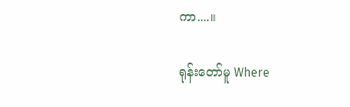ကာ....။

ရုန်းတော်မူ Where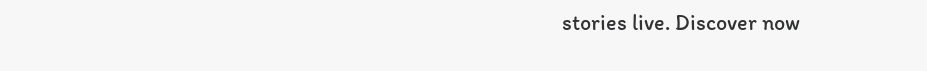stories live. Discover now